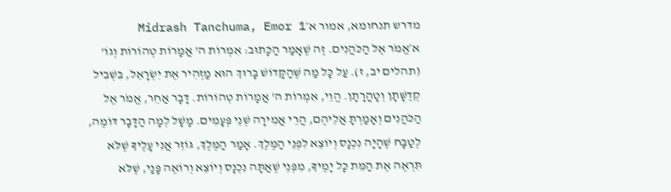מדרש תנחומא, אמור א׳Midrash Tanchuma, Emor 1
א׳אֱמֹר אֶל הַכֹּהֲנִים. זֶה שֶׁאָמַר הַכָּתוּב: אִמְרוֹת ה' אֲמָרוֹת טְהוֹרוֹת וְגוֹ' (תהלים יב, ז). עַל כָּל מַה שֶּׁהַקָּדוֹשׁ בָּרוּךְ הוּא מַזְהִיר אֶת יִשְׂרָאֵל, בִּשְׁבִיל קְדֻשָּׁתָן וְטָהֳרָתָן. הֱוֵי, אִמְרוֹת ה' אֲמָרוֹת טְהוֹרוֹת. דָּבָר אַחֵר, אֱמֹר אֶל הַכֹּהֲנִים וְאָמַרְתָּ אֲלֵיהֶם, הֲרֵי אֲמִירָה שְׁנֵי פְּעָמִים. מָשָׁל לְמָה הַדָּבָר דּוֹמֶה, לְטַבָּח שֶׁהָיָה נִכְנָס וְיוֹצֵא לִפְנֵי הַמֶּלֶךְ. אָמַר הַמֶּלֶךְ, גּוֹזֵר אֲנִי עָלֶיךָ שֶׁלֹּא תִּרְאֶה אֶת הַמֵּת כָּל יָמֶיךָ, מִפְּנֵי שֶׁאַתָּה נִכְנָס וְיוֹצֵא וְרוֹאֶה פָּנַי, שֶׁלֹּא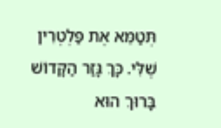תְּטַמֵּא אֶת פַּלְטְרִין שֶׁלִּי. כָּךְ גָּזַר הַקָּדוֹשׁ בָּרוּךְ הוּא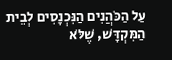עַל הַכֹּהֲנִים הַנִּכְנָסִים לְבֵית הַמִּקְדָּשׁ, שֶׁלֹּא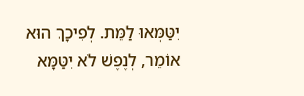יִטַּמְּאוּ לַמֵּת. לְפִיכָךְ הוּא אוֹמֵר, לְנֶפֶשׁ לֹא יִטַּמָּא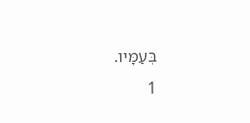בְּעַמָּיו.
1